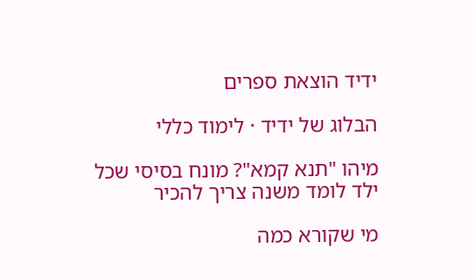ידיד הוצאת ספרים

הבלוג של ידיד · לימוד כללי

מיהו "תנא קמא"? מונח בסיסי שכל ילד לומד משנה צריך להכיר

מי שקורא כמה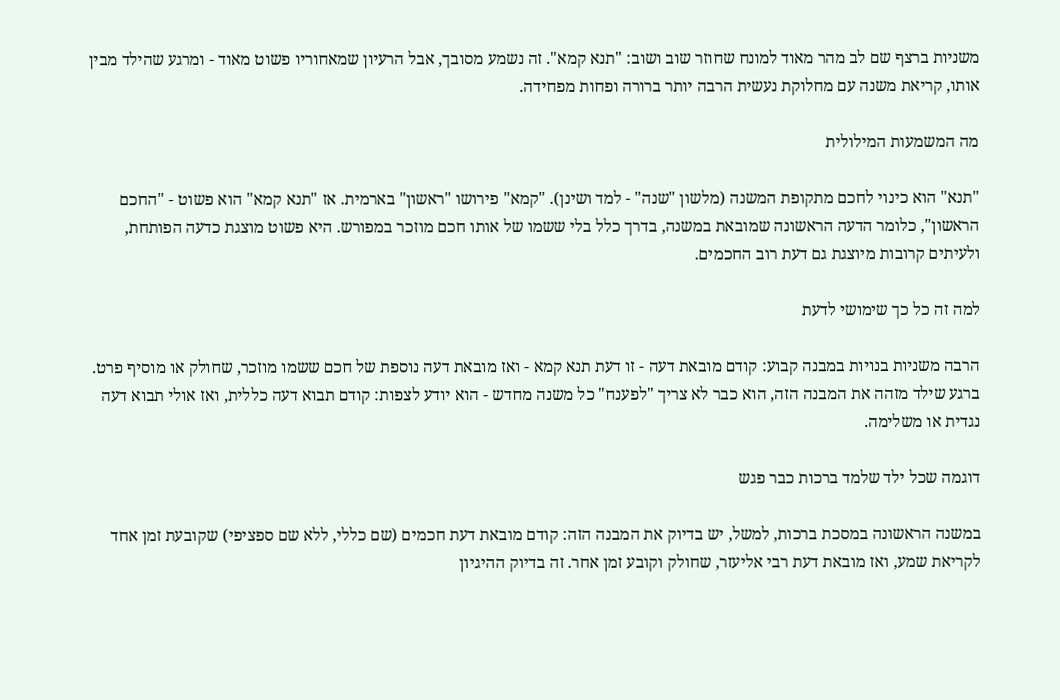משניות ברצף שם לב מהר מאוד למונח שחוזר שוב ושוב: "תנא קמא". זה נשמע מסובך, אבל הרעיון שמאחוריו פשוט מאוד - ומרגע שהילד מבין אותו, קריאת משנה עם מחלוקת נעשית הרבה יותר ברורה ופחות מפחידה.

מה המשמעות המילולית

"תנא" הוא כינוי לחכם מתקופת המשנה (מלשון "שנה" - למד ושינן). "קמא" פירושו "ראשון" בארמית. אז "תנא קמא" הוא פשוט - "החכם הראשון", כלומר הדעה הראשונה שמובאת במשנה, בדרך כלל בלי ששמו של אותו חכם מוזכר במפורש. היא פשוט מוצגת כדעה הפותחת, ולעיתים קרובות מיוצגת גם דעת רוב החכמים.

למה זה כל כך שימושי לדעת

הרבה משניות בנויות במבנה קבוע: קודם מובאת דעה - זו דעת תנא קמא - ואז מובאת דעה נוספת של חכם ששמו מוזכר, שחולק או מוסיף פרט. ברגע שילד מזהה את המבנה הזה, הוא כבר לא צריך "לפענח" כל משנה מחדש - הוא יודע לצפות: קודם תבוא דעה כללית, ואז אולי תבוא דעה נגדית או משלימה.

דוגמה שכל ילד שלמד ברכות כבר פגש

במשנה הראשונה במסכת ברכות, למשל, יש בדיוק את המבנה הזה: קודם מובאת דעת חכמים (שם כללי, ללא שם ספציפי) שקובעת זמן אחד לקריאת שמע, ואז מובאת דעת רבי אליעזר, שחולק וקובע זמן אחר. זה בדיוק ההיגיון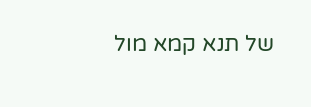של תנא קמא מול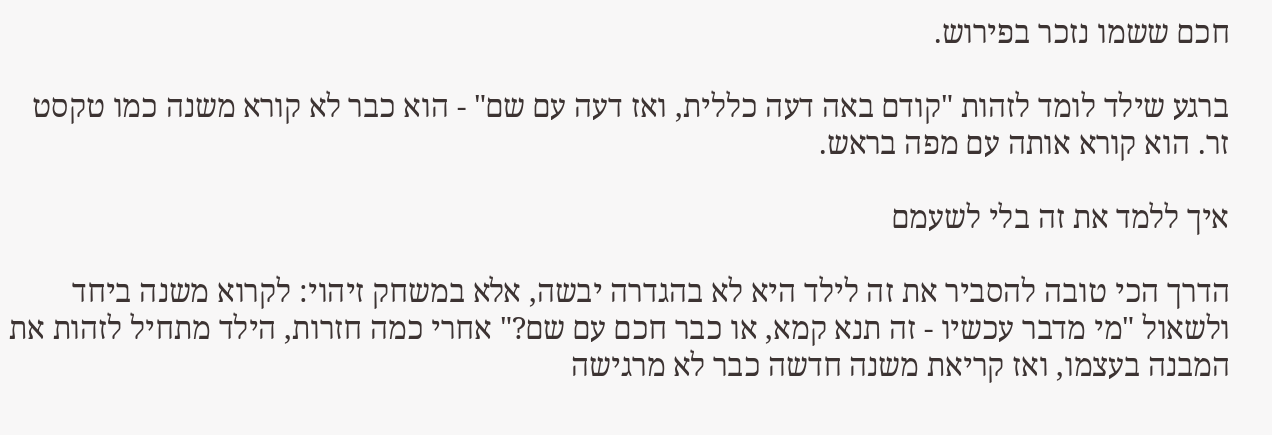חכם ששמו נזכר בפירוש.

ברגע שילד לומד לזהות "קודם באה דעה כללית, ואז דעה עם שם" - הוא כבר לא קורא משנה כמו טקסט זר. הוא קורא אותה עם מפה בראש.

איך ללמד את זה בלי לשעמם

הדרך הכי טובה להסביר את זה לילד היא לא בהגדרה יבשה, אלא במשחק זיהוי: לקרוא משנה ביחד ולשאול "מי מדבר עכשיו - זה תנא קמא, או כבר חכם עם שם?" אחרי כמה חזרות, הילד מתחיל לזהות את המבנה בעצמו, ואז קריאת משנה חדשה כבר לא מרגישה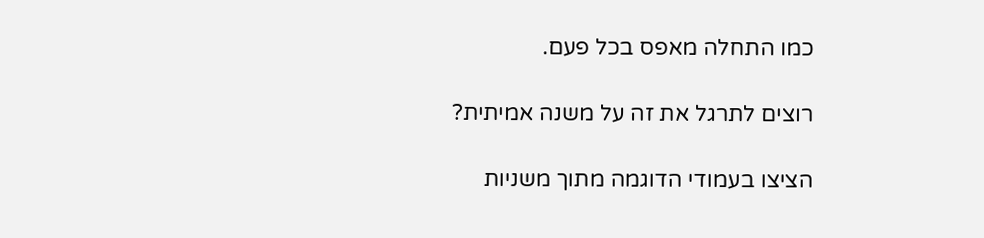כמו התחלה מאפס בכל פעם.

רוצים לתרגל את זה על משנה אמיתית?

הציצו בעמודי הדוגמה מתוך משניות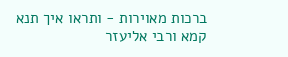ברכות מאוירות - ותראו איך תנא קמא ורבי אליעזר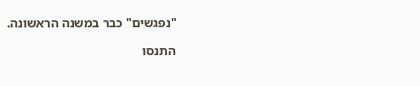"נפגשים" כבר במשנה הראשונה.

התנסו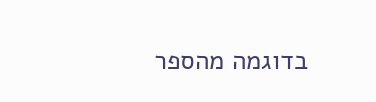בדוגמה מהספר